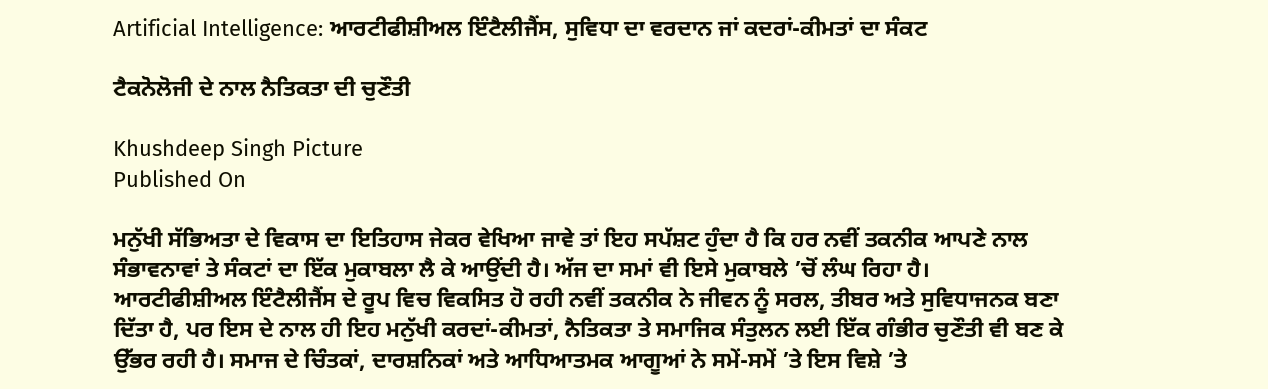Artificial Intelligence: ਆਰਟੀਫੀਸ਼ੀਅਲ ਇੰਟੈਲੀਜੈਂਸ, ਸੁਵਿਧਾ ਦਾ ਵਰਦਾਨ ਜਾਂ ਕਦਰਾਂ-ਕੀਮਤਾਂ ਦਾ ਸੰਕਟ

ਟੈਕਨੋਲੋਜੀ ਦੇ ਨਾਲ ਨੈਤਿਕਤਾ ਦੀ ਚੁਣੌਤੀ

Khushdeep Singh Picture
Published On

ਮਨੁੱਖੀ ਸੱਭਿਅਤਾ ਦੇ ਵਿਕਾਸ ਦਾ ਇਤਿਹਾਸ ਜੇਕਰ ਵੇਖਿਆ ਜਾਵੇ ਤਾਂ ਇਹ ਸਪੱਸ਼ਟ ਹੁੰਦਾ ਹੈ ਕਿ ਹਰ ਨਵੀਂ ਤਕਨੀਕ ਆਪਣੇ ਨਾਲ ਸੰਭਾਵਨਾਵਾਂ ਤੇ ਸੰਕਟਾਂ ਦਾ ਇੱਕ ਮੁਕਾਬਲਾ ਲੈ ਕੇ ਆਉਂਦੀ ਹੈ। ਅੱਜ ਦਾ ਸਮਾਂ ਵੀ ਇਸੇ ਮੁਕਾਬਲੇ ’ਚੋਂ ਲੰਘ ਰਿਹਾ ਹੈ। ਆਰਟੀਫੀਸ਼ੀਅਲ ਇੰਟੈਲੀਜੈਂਸ ਦੇ ਰੂਪ ਵਿਚ ਵਿਕਸਿਤ ਹੋ ਰਹੀ ਨਵੀਂ ਤਕਨੀਕ ਨੇ ਜੀਵਨ ਨੂੰ ਸਰਲ, ਤੀਬਰ ਅਤੇ ਸੁਵਿਧਾਜਨਕ ਬਣਾ ਦਿੱਤਾ ਹੈ, ਪਰ ਇਸ ਦੇ ਨਾਲ ਹੀ ਇਹ ਮਨੁੱਖੀ ਕਰਦਾਂ-ਕੀਮਤਾਂ, ਨੈਤਿਕਤਾ ਤੇ ਸਮਾਜਿਕ ਸੰਤੁਲਨ ਲਈ ਇੱਕ ਗੰਭੀਰ ਚੁਣੌਤੀ ਵੀ ਬਣ ਕੇ ਉੱਭਰ ਰਹੀ ਹੈ। ਸਮਾਜ ਦੇ ਚਿੰਤਕਾਂ, ਦਾਰਸ਼ਨਿਕਾਂ ਅਤੇ ਆਧਿਆਤਮਕ ਆਗੂਆਂ ਨੇ ਸਮੇਂ-ਸਮੇਂ ’ਤੇ ਇਸ ਵਿਸ਼ੇ ’ਤੇ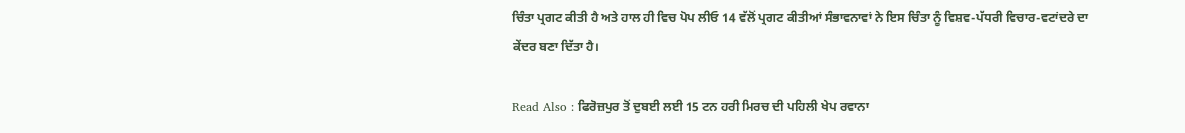ਚਿੰਤਾ ਪ੍ਰਗਟ ਕੀਤੀ ਹੈ ਅਤੇ ਹਾਲ ਹੀ ਵਿਚ ਪੋਪ ਲੀਓ 14 ਵੱਲੋਂ ਪ੍ਰਗਟ ਕੀਤੀਆਂ ਸੰਭਾਵਨਾਵਾਂ ਨੇ ਇਸ ਚਿੰਤਾ ਨੂੰ ਵਿਸ਼ਵ-ਪੱਧਰੀ ਵਿਚਾਰ-ਵਟਾਂਦਰੇ ਦਾ ਕੇਂਦਰ ਬਣਾ ਦਿੱਤਾ ਹੈ।

Read Also : ਫਿਰੋਜ਼ਪੁਰ ਤੋਂ ਦੁਬਈ ਲਈ 15 ਟਨ ਹਰੀ ਮਿਰਚ ਦੀ ਪਹਿਲੀ ਖੇਪ ਰਵਾਨਾ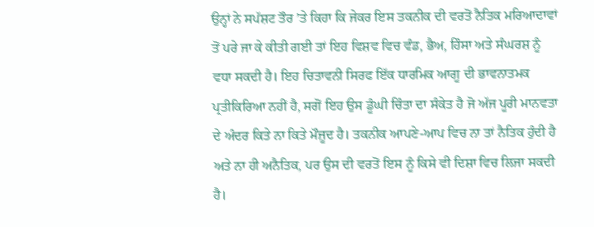ਉਨ੍ਹਾਂ ਨੇ ਸਪੱਸ਼ਟ ਤੌਰ ’ਤੇ ਕਿਹਾ ਕਿ ਜੇਕਰ ਇਸ ਤਕਨੀਕ ਦੀ ਵਰਤੋਂ ਨੈਤਿਕ ਮਰਿਆਦਾਵਾਂ ਤੋਂ ਪਰੇ ਜਾ ਕੇ ਕੀਤੀ ਗਈ ਤਾਂ ਇਹ ਵਿਸ਼ਵ ਵਿਚ ਵੰਡ, ਭੈਅ, ਹਿੰਸਾ ਅਤੇ ਸੰਘਰਸ਼ ਨੂੰ ਵਧਾ ਸਕਦੀ ਹੈ। ਇਹ ਚਿਤਾਵਨੀ ਸਿਰਫ ਇੱਕ ਧਾਰਮਿਕ ਆਗੂ ਦੀ ਭਾਵਨਾਤਮਕ ਪ੍ਰਤੀਕਿਰਿਆ ਨਹੀਂ ਹੈ, ਸਗੋਂ ਇਹ ਉਸ ਡੂੰਘੀ ਚਿੰਤਾ ਦਾ ਸੰਕੇਤ ਹੈ ਜੋ ਅੱਜ ਪੂਰੀ ਮਾਨਵਤਾ ਦੇ ਅੰਦਰ ਕਿਤੇ ਨਾ ਕਿਤੇ ਮੌਜ਼ੂਦ ਹੈ। ਤਕਨੀਕ ਆਪਣੇ-ਆਪ ਵਿਚ ਨਾ ਤਾਂ ਨੈਤਿਕ ਹੁੰਦੀ ਹੈ ਅਤੇ ਨਾ ਹੀ ਅਨੈਤਿਕ, ਪਰ ਉਸ ਦੀ ਵਰਤੋਂ ਇਸ ਨੂੰ ਕਿਸੇ ਵੀ ਦਿਸ਼ਾ ਵਿਚ ਲਿਜਾ ਸਕਦੀ ਹੈ।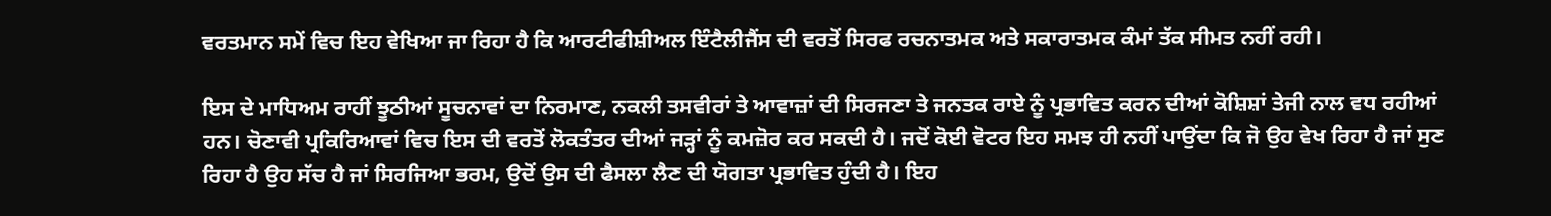ਵਰਤਮਾਨ ਸਮੇਂ ਵਿਚ ਇਹ ਵੇਖਿਆ ਜਾ ਰਿਹਾ ਹੈ ਕਿ ਆਰਟੀਫੀਸ਼ੀਅਲ ਇੰਟੈਲੀਜੈਂਸ ਦੀ ਵਰਤੋਂ ਸਿਰਫ ਰਚਨਾਤਮਕ ਅਤੇ ਸਕਾਰਾਤਮਕ ਕੰਮਾਂ ਤੱਕ ਸੀਮਤ ਨਹੀਂ ਰਹੀ।

ਇਸ ਦੇ ਮਾਧਿਅਮ ਰਾਹੀਂ ਝੂਠੀਆਂ ਸੂਚਨਾਵਾਂ ਦਾ ਨਿਰਮਾਣ, ਨਕਲੀ ਤਸਵੀਰਾਂ ਤੇ ਆਵਾਜ਼ਾਂ ਦੀ ਸਿਰਜਣਾ ਤੇ ਜਨਤਕ ਰਾਏ ਨੂੰ ਪ੍ਰਭਾਵਿਤ ਕਰਨ ਦੀਆਂ ਕੋਸ਼ਿਸ਼ਾਂ ਤੇਜੀ ਨਾਲ ਵਧ ਰਹੀਆਂ ਹਨ। ਚੋਣਾਵੀ ਪ੍ਰਕਿਰਿਆਵਾਂ ਵਿਚ ਇਸ ਦੀ ਵਰਤੋਂ ਲੋਕਤੰਤਰ ਦੀਆਂ ਜੜ੍ਹਾਂ ਨੂੰ ਕਮਜ਼ੋਰ ਕਰ ਸਕਦੀ ਹੈ। ਜਦੋਂ ਕੋਈ ਵੋਟਰ ਇਹ ਸਮਝ ਹੀ ਨਹੀਂ ਪਾਉਂਦਾ ਕਿ ਜੋ ਉਹ ਵੇਖ ਰਿਹਾ ਹੈ ਜਾਂ ਸੁਣ ਰਿਹਾ ਹੈ ਉਹ ਸੱਚ ਹੈ ਜਾਂ ਸਿਰਜਿਆ ਭਰਮ, ਉਦੋਂ ਉਸ ਦੀ ਫੈਸਲਾ ਲੈਣ ਦੀ ਯੋਗਤਾ ਪ੍ਰਭਾਵਿਤ ਹੁੰਦੀ ਹੈ। ਇਹ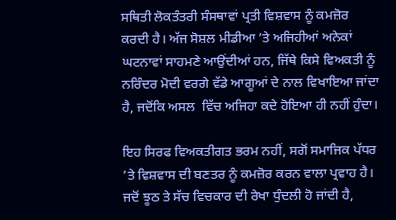ਸਥਿਤੀ ਲੋਕਤੰਤਰੀ ਸੰਸਥਾਵਾਂ ਪ੍ਰਤੀ ਵਿਸ਼ਵਾਸ ਨੂੰ ਕਮਜ਼ੋਰ ਕਰਦੀ ਹੈ। ਅੱਜ ਸੋਸ਼ਲ ਮੀਡੀਆ ’ਤੇ ਅਜਿਹੀਆਂ ਅਨੇਕਾਂ ਘਟਨਾਵਾਂ ਸਾਹਮਣੇ ਆਉਂਦੀਆਂ ਹਨ, ਜਿੱਥੇ ਕਿਸੇ ਵਿਅਕਤੀ ਨੂੰ ਨਰਿੰਦਰ ਮੋਦੀ ਵਰਗੇ ਵੱਡੇ ਆਗੂਆਂ ਦੇ ਨਾਲ ਵਿਖਾਇਆ ਜਾਂਦਾ ਹੈ, ਜਦੋਂਕਿ ਅਸਲ  ਵਿੱਚ ਅਜਿਹਾ ਕਦੇ ਹੋਇਆ ਹੀ ਨਹੀਂ ਹੁੰਦਾ।

ਇਹ ਸਿਰਫ ਵਿਅਕਤੀਗਤ ਭਰਮ ਨਹੀਂ, ਸਗੋਂ ਸਮਾਜਿਕ ਪੱਧਰ ’ਤੇ ਵਿਸ਼ਵਾਸ ਦੀ ਬਣਤਰ ਨੂੰ ਕਮਜ਼ੋਰ ਕਰਨ ਵਾਲਾ ਪ੍ਰਵਾਹ ਹੈ। ਜਦੋਂ ਝੂਠ ਤੇ ਸੱਚ ਵਿਚਕਾਰ ਦੀ ਰੇਖਾ ਧੁੰਦਲੀ ਹੋ ਜਾਂਦੀ ਹੈ,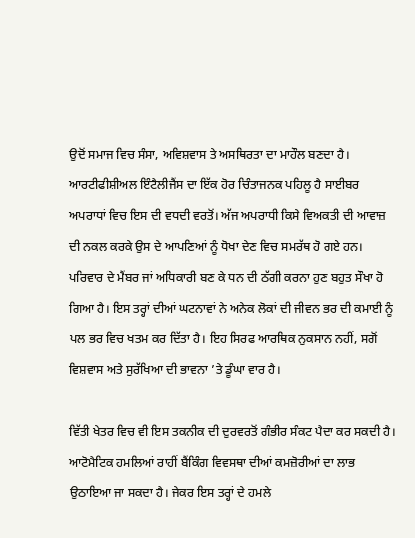ਉਦੋਂ ਸਮਾਜ ਵਿਚ ਸੰਸਾ, ਅਵਿਸ਼ਵਾਸ ਤੇ ਅਸਥਿਰਤਾ ਦਾ ਮਾਹੌਲ ਬਣਦਾ ਹੈ। ਆਰਟੀਫੀਸ਼ੀਅਲ ਇੰਟੈਲੀਜੈਂਸ ਦਾ ਇੱਕ ਹੋਰ ਚਿੰਤਾਜਨਕ ਪਹਿਲੂ ਹੈ ਸਾਈਬਰ ਅਪਰਾਧਾਂ ਵਿਚ ਇਸ ਦੀ ਵਧਦੀ ਵਰਤੋਂ। ਅੱਜ ਅਪਰਾਧੀ ਕਿਸੇ ਵਿਅਕਤੀ ਦੀ ਆਵਾਜ਼ ਦੀ ਨਕਲ ਕਰਕੇ ਉਸ ਦੇ ਆਪਣਿਆਂ ਨੂੰ ਧੋਖਾ ਦੇਣ ਵਿਚ ਸਮਰੱਥ ਹੋ ਗਏ ਹਨ। ਪਰਿਵਾਰ ਦੇ ਮੈਂਬਰ ਜਾਂ ਅਧਿਕਾਰੀ ਬਣ ਕੇ ਧਨ ਦੀ ਠੱਗੀ ਕਰਨਾ ਹੁਣ ਬਹੁਤ ਸੌਖਾ ਹੋ ਗਿਆ ਹੈ। ਇਸ ਤਰ੍ਹਾਂ ਦੀਆਂ ਘਟਨਾਵਾਂ ਨੇ ਅਨੇਕ ਲੋਕਾਂ ਦੀ ਜੀਵਨ ਭਰ ਦੀ ਕਮਾਈ ਨੂੰ ਪਲ ਭਰ ਵਿਚ ਖਤਮ ਕਰ ਦਿੱਤਾ ਹੈ। ਇਹ ਸਿਰਫ ਆਰਥਿਕ ਨੁਕਸਾਨ ਨਹੀਂ, ਸਗੋਂ ਵਿਸ਼ਵਾਸ ਅਤੇ ਸੁਰੱਖਿਆ ਦੀ ਭਾਵਨਾ ’ਤੇ ਡੂੰਘਾ ਵਾਰ ਹੈ।

ਵਿੱਤੀ ਖੇਤਰ ਵਿਚ ਵੀ ਇਸ ਤਕਨੀਕ ਦੀ ਦੁਰਵਰਤੋਂ ਗੰਭੀਰ ਸੰਕਟ ਪੈਦਾ ਕਰ ਸਕਦੀ ਹੈ। ਆਟੋਮੈਟਿਕ ਹਮਲਿਆਂ ਰਾਹੀਂ ਬੈਂਕਿੰਗ ਵਿਵਸਥਾ ਦੀਆਂ ਕਮਜ਼ੋਰੀਆਂ ਦਾ ਲਾਭ ਉਠਾਇਆ ਜਾ ਸਕਦਾ ਹੈ। ਜੇਕਰ ਇਸ ਤਰ੍ਹਾਂ ਦੇ ਹਮਲੇ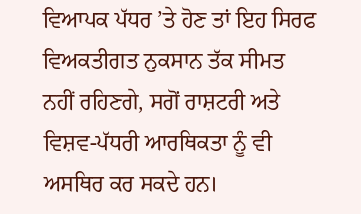ਵਿਆਪਕ ਪੱਧਰ ’ਤੇ ਹੋਣ ਤਾਂ ਇਹ ਸਿਰਫ ਵਿਅਕਤੀਗਤ ਨੁਕਸਾਨ ਤੱਕ ਸੀਮਤ ਨਹੀਂ ਰਹਿਣਗੇ, ਸਗੋਂ ਰਾਸ਼ਟਰੀ ਅਤੇ ਵਿਸ਼ਵ-ਪੱਧਰੀ ਆਰਥਿਕਤਾ ਨੂੰ ਵੀ ਅਸਥਿਰ ਕਰ ਸਕਦੇ ਹਨ।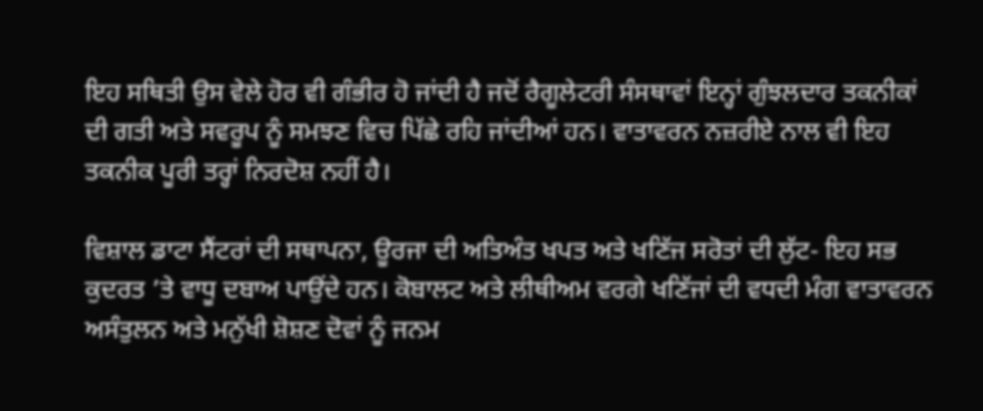ਇਹ ਸਥਿਤੀ ਉਸ ਵੇਲੇ ਹੋਰ ਵੀ ਗੰਭੀਰ ਹੋ ਜਾਂਦੀ ਹੈ ਜਦੋਂ ਰੈਗੂਲੇਟਰੀ ਸੰਸਥਾਵਾਂ ਇਨ੍ਹਾਂ ਗੁੰਝਲਦਾਰ ਤਕਨੀਕਾਂ ਦੀ ਗਤੀ ਅਤੇ ਸਵਰੂਪ ਨੂੰ ਸਮਝਣ ਵਿਚ ਪਿੱਛੇ ਰਹਿ ਜਾਂਦੀਆਂ ਹਨ। ਵਾਤਾਵਰਨ ਨਜ਼ਰੀਏ ਨਾਲ ਵੀ ਇਹ ਤਕਨੀਕ ਪੂਰੀ ਤਰ੍ਹਾਂ ਨਿਰਦੋਸ਼ ਨਹੀਂ ਹੈ।

ਵਿਸ਼ਾਲ ਡਾਟਾ ਸੈਂਟਰਾਂ ਦੀ ਸਥਾਪਨਾ, ਊਰਜਾ ਦੀ ਅਤਿਅੰਤ ਖਪਤ ਅਤੇ ਖਣਿੱਜ ਸਰੋਤਾਂ ਦੀ ਲੁੱਟ- ਇਹ ਸਭ ਕੁਦਰਤ ’ਤੇ ਵਾਧੂ ਦਬਾਅ ਪਾਉਂਦੇ ਹਨ। ਕੋਬਾਲਟ ਅਤੇ ਲੀਥੀਅਮ ਵਰਗੇ ਖਣਿੱਜਾਂ ਦੀ ਵਧਦੀ ਮੰਗ ਵਾਤਾਵਰਨ ਅਸੰਤੁਲਨ ਅਤੇ ਮਨੁੱਖੀ ਸ਼ੋਸ਼ਣ ਦੋਵਾਂ ਨੂੰ ਜਨਮ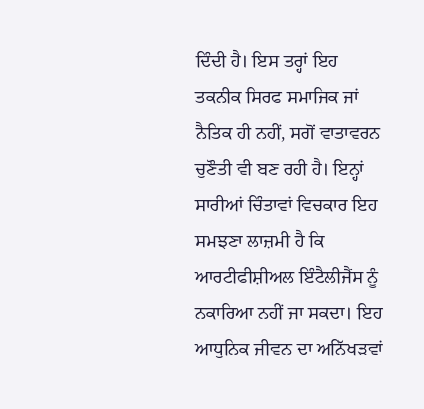ਦਿੰਦੀ ਹੈ। ਇਸ ਤਰ੍ਹਾਂ ਇਹ ਤਕਨੀਕ ਸਿਰਫ ਸਮਾਜਿਕ ਜਾਂ ਨੈਤਿਕ ਹੀ ਨਹੀਂ, ਸਗੋਂ ਵਾਤਾਵਰਨ ਚੁਣੌਤੀ ਵੀ ਬਣ ਰਹੀ ਹੈ। ਇਨ੍ਹਾਂ ਸਾਰੀਆਂ ਚਿੰਤਾਵਾਂ ਵਿਚਕਾਰ ਇਹ ਸਮਝਣਾ ਲਾਜ਼ਮੀ ਹੈ ਕਿ ਆਰਟੀਫੀਸ਼ੀਅਲ ਇੰਟੈਲੀਜੈਂਸ ਨੂੰ ਨਕਾਰਿਆ ਨਹੀਂ ਜਾ ਸਕਦਾ। ਇਹ ਆਧੁਨਿਕ ਜੀਵਨ ਦਾ ਅਨਿੱਖੜਵਾਂ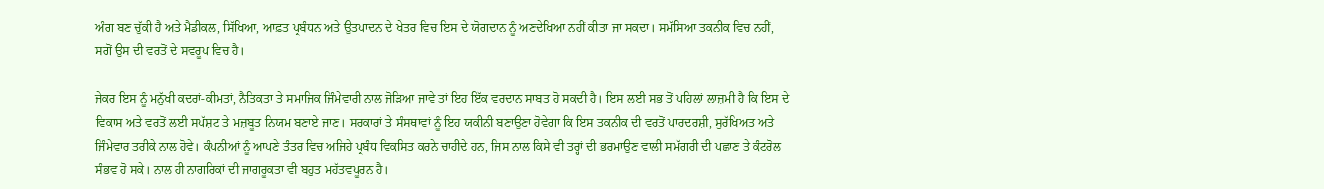ਅੰਗ ਬਣ ਚੁੱਕੀ ਹੈ ਅਤੇ ਮੈਡੀਕਲ, ਸਿੱਖਿਆ, ਆਫ਼ਤ ਪ੍ਰਬੰਧਨ ਅਤੇ ਉਤਪਾਦਨ ਦੇ ਖੇਤਰ ਵਿਚ ਇਸ ਦੇ ਯੋਗਦਾਨ ਨੂੰ ਅਣਦੇਖਿਆ ਨਹੀਂ ਕੀਤਾ ਜਾ ਸਕਦਾ। ਸਮੱਸਿਆ ਤਕਨੀਕ ਵਿਚ ਨਹੀਂ, ਸਗੋਂ ਉਸ ਦੀ ਵਰਤੋਂ ਦੇ ਸਵਰੂਪ ਵਿਚ ਹੈ।

ਜੇਕਰ ਇਸ ਨੂੰ ਮਨੁੱਖੀ ਕਦਰਾਂ-ਕੀਮਤਾਂ, ਨੈਤਿਕਤਾ ਤੇ ਸਮਾਜਿਕ ਜਿੰਮੇਵਾਰੀ ਨਾਲ ਜੋੜਿਆ ਜਾਵੇ ਤਾਂ ਇਹ ਇੱਕ ਵਰਦਾਨ ਸਾਬਤ ਹੋ ਸਕਦੀ ਹੈ। ਇਸ ਲਈ ਸਭ ਤੋਂ ਪਹਿਲਾਂ ਲਾਜ਼ਮੀ ਹੈ ਕਿ ਇਸ ਦੇ ਵਿਕਾਸ ਅਤੇ ਵਰਤੋਂ ਲਈ ਸਪੱਸ਼ਟ ਤੇ ਮਜ਼ਬੂਤ ਨਿਯਮ ਬਣਾਏ ਜਾਣ। ਸਰਕਾਰਾਂ ਤੇ ਸੰਸਥਾਵਾਂ ਨੂੰ ਇਹ ਯਕੀਨੀ ਬਣਾਉਣਾ ਹੋਵੇਗਾ ਕਿ ਇਸ ਤਕਨੀਕ ਦੀ ਵਰਤੋਂ ਪਾਰਦਰਸ਼ੀ, ਸੁਰੱਖਿਅਤ ਅਤੇ ਜਿੰਮੇਵਾਰ ਤਰੀਕੇ ਨਾਲ ਹੋਵੇ। ਕੰਪਨੀਆਂ ਨੂੰ ਆਪਣੇ ਤੰਤਰ ਵਿਚ ਅਜਿਹੇ ਪ੍ਰਬੰਧ ਵਿਕਸਿਤ ਕਰਨੇ ਚਾਹੀਦੇ ਹਨ, ਜਿਸ ਨਾਲ ਕਿਸੇ ਵੀ ਤਰ੍ਹਾਂ ਦੀ ਭਰਮਾਉਣ ਵਾਲੀ ਸਮੱਗਰੀ ਦੀ ਪਛਾਣ ਤੇ ਕੰਟਰੋਲ ਸੰਭਵ ਹੋ ਸਕੇ। ਨਾਲ ਹੀ ਨਾਗਰਿਕਾਂ ਦੀ ਜਾਗਰੂਕਤਾ ਵੀ ਬਹੁਤ ਮਹੱਤਵਪੂਰਨ ਹੈ।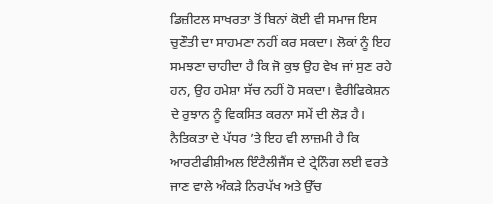ਡਿਜ਼ੀਟਲ ਸਾਖਰਤਾ ਤੋਂ ਬਿਨਾਂ ਕੋਈ ਵੀ ਸਮਾਜ ਇਸ ਚੁਣੌਤੀ ਦਾ ਸਾਹਮਣਾ ਨਹੀਂ ਕਰ ਸਕਦਾ। ਲੋਕਾਂ ਨੂੰ ਇਹ ਸਮਝਣਾ ਚਾਹੀਦਾ ਹੈ ਕਿ ਜੋ ਕੁਝ ਉਹ ਵੇਖ ਜਾਂ ਸੁਣ ਰਹੇ ਹਨ, ਉਹ ਹਮੇਸ਼ਾ ਸੱਚ ਨਹੀਂ ਹੋ ਸਕਦਾ। ਵੈਰੀਫਿਕੇਸ਼ਨ ਦੇ ਰੁਝਾਨ ਨੂੰ ਵਿਕਸਿਤ ਕਰਨਾ ਸਮੇਂ ਦੀ ਲੋੜ ਹੈ। ਨੈਤਿਕਤਾ ਦੇ ਪੱਧਰ ’ਤੇ ਇਹ ਵੀ ਲਾਜ਼ਮੀ ਹੈ ਕਿ ਆਰਟੀਫੀਸ਼ੀਅਲ ਇੰਟੈਲੀਜੈਂਸ ਦੇ ਟ੍ਰੇਨਿੰਗ ਲਈ ਵਰਤੇ ਜਾਣ ਵਾਲੇ ਅੰਕੜੇ ਨਿਰਪੱਖ ਅਤੇ ਉੱਚ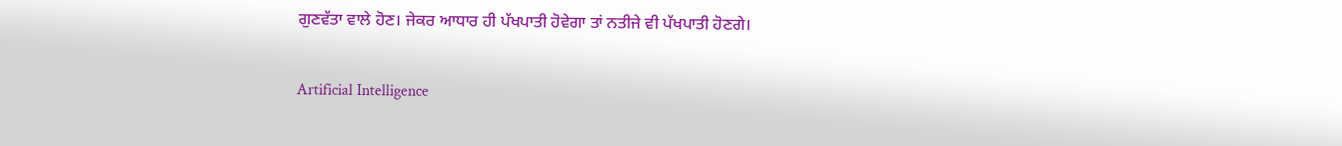ਗੁਣਵੱਤਾ ਵਾਲੇ ਹੋਣ। ਜੇਕਰ ਆਧਾਰ ਹੀ ਪੱਖਪਾਤੀ ਹੋਵੇਗਾ ਤਾਂ ਨਤੀਜੇ ਵੀ ਪੱਖਪਾਤੀ ਹੋਣਗੇ।

Artificial Intelligence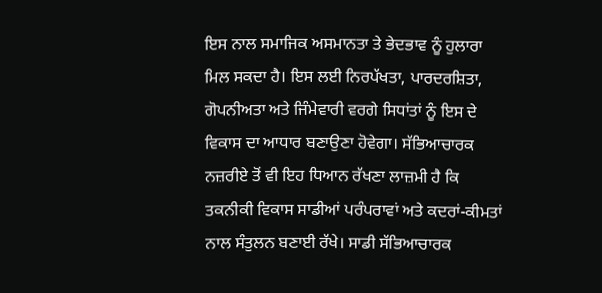ਇਸ ਨਾਲ ਸਮਾਜਿਕ ਅਸਮਾਨਤਾ ਤੇ ਭੇਦਭਾਵ ਨੂੰ ਹੁਲਾਰਾ ਮਿਲ ਸਕਦਾ ਹੈ। ਇਸ ਲਈ ਨਿਰਪੱਖਤਾ, ਪਾਰਦਰਸ਼ਿਤਾ, ਗੋਪਨੀਅਤਾ ਅਤੇ ਜਿੰਮੇਵਾਰੀ ਵਰਗੇ ਸਿਧਾਂਤਾਂ ਨੂੰ ਇਸ ਦੇ ਵਿਕਾਸ ਦਾ ਆਧਾਰ ਬਣਾਉਣਾ ਹੋਵੇਗਾ। ਸੱਭਿਆਚਾਰਕ ਨਜ਼ਰੀਏ ਤੋਂ ਵੀ ਇਹ ਧਿਆਨ ਰੱਖਣਾ ਲਾਜ਼ਮੀ ਹੈ ਕਿ ਤਕਨੀਕੀ ਵਿਕਾਸ ਸਾਡੀਆਂ ਪਰੰਪਰਾਵਾਂ ਅਤੇ ਕਦਰਾਂ-ਕੀਮਤਾਂ ਨਾਲ ਸੰਤੁਲਨ ਬਣਾਈ ਰੱਖੇ। ਸਾਡੀ ਸੱਭਿਆਚਾਰਕ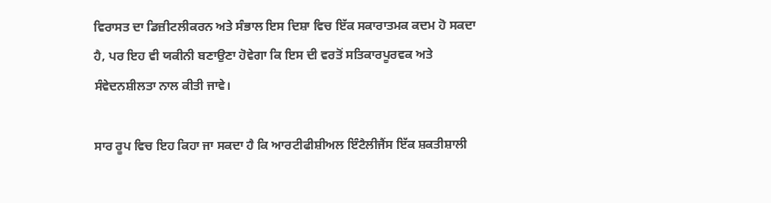ਵਿਰਾਸਤ ਦਾ ਡਿਜ਼ੀਟਲੀਕਰਨ ਅਤੇ ਸੰਭਾਲ ਇਸ ਦਿਸ਼ਾ ਵਿਚ ਇੱਕ ਸਕਾਰਾਤਮਕ ਕਦਮ ਹੋ ਸਕਦਾ ਹੈ, ਪਰ ਇਹ ਵੀ ਯਕੀਨੀ ਬਣਾਉਣਾ ਹੋਵੇਗਾ ਕਿ ਇਸ ਦੀ ਵਰਤੋਂ ਸਤਿਕਾਰਪੂਰਵਕ ਅਤੇ ਸੰਵੇਦਨਸ਼ੀਲਤਾ ਨਾਲ ਕੀਤੀ ਜਾਵੇ।

ਸਾਰ ਰੂਪ ਵਿਚ ਇਹ ਕਿਹਾ ਜਾ ਸਕਦਾ ਹੈ ਕਿ ਆਰਟੀਫੀਸ਼ੀਅਲ ਇੰਟੈਲੀਜੈਂਸ ਇੱਕ ਸ਼ਕਤੀਸ਼ਾਲੀ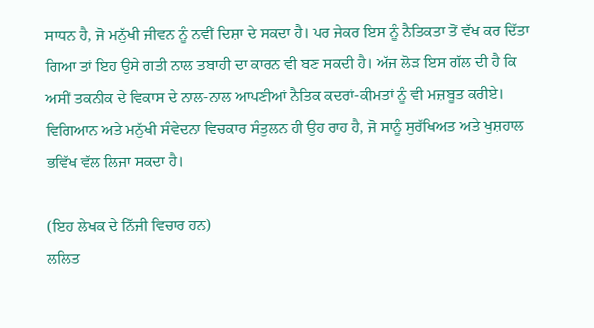ਸਾਧਨ ਹੈ, ਜੋ ਮਨੁੱਖੀ ਜੀਵਨ ਨੂੰ ਨਵੀਂ ਦਿਸ਼ਾ ਦੇ ਸਕਦਾ ਹੈ। ਪਰ ਜੇਕਰ ਇਸ ਨੂੰ ਨੈਤਿਕਤਾ ਤੋਂ ਵੱਖ ਕਰ ਦਿੱਤਾ ਗਿਆ ਤਾਂ ਇਹ ਉਸੇ ਗਤੀ ਨਾਲ ਤਬਾਹੀ ਦਾ ਕਾਰਨ ਵੀ ਬਣ ਸਕਦੀ ਹੈ। ਅੱਜ ਲੋੜ ਇਸ ਗੱਲ ਦੀ ਹੈ ਕਿ ਅਸੀਂ ਤਕਨੀਕ ਦੇ ਵਿਕਾਸ ਦੇ ਨਾਲ-ਨਾਲ ਆਪਣੀਆਂ ਨੈਤਿਕ ਕਦਰਾਂ-ਕੀਮਤਾਂ ਨੂੰ ਵੀ ਮਜ਼ਬੂਤ ਕਰੀਏ। ਵਿਗਿਆਨ ਅਤੇ ਮਨੁੱਖੀ ਸੰਵੇਦਨਾ ਵਿਚਕਾਰ ਸੰਤੁਲਨ ਹੀ ਉਹ ਰਾਹ ਹੈ, ਜੋ ਸਾਨੂੰ ਸੁਰੱਖਿਅਤ ਅਤੇ ਖੁਸ਼ਹਾਲ ਭਵਿੱਖ ਵੱਲ ਲਿਜਾ ਸਕਦਾ ਹੈ।

(ਇਹ ਲੇਖਕ ਦੇ ਨਿੱਜੀ ਵਿਚਾਰ ਹਨ)
ਲਲਿਤ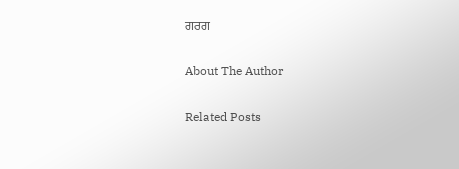ਗਰਗ

About The Author

Related Posts